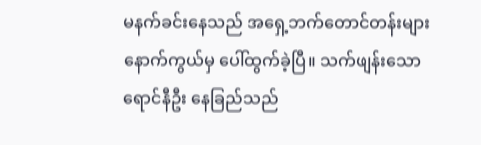မနက်ခင်းနေသည် အရှေ့ဘက်တောင်တန်းများ နောက်ကွယ်မှ ပေါ်ထွက်ခဲ့ပြီ။ သက်ဖျန်းသော ရောင်နီဦး နေခြည်သည်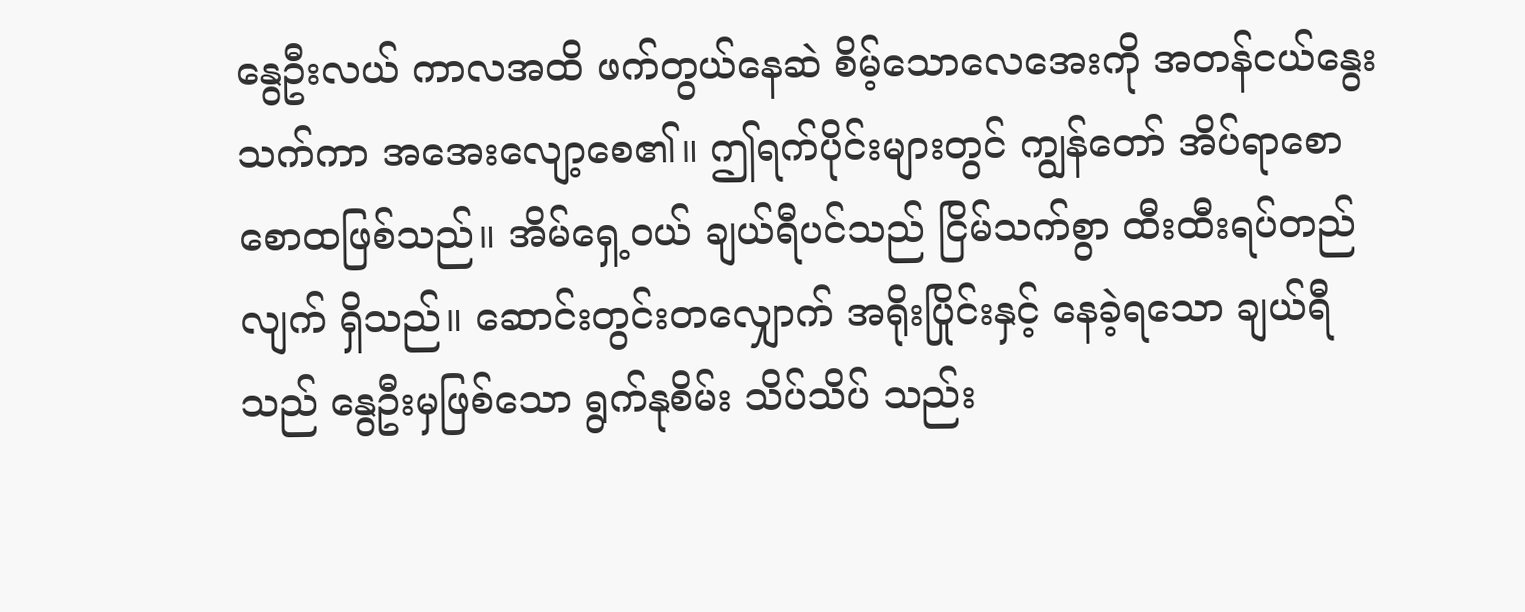နွေဦးလယ် ကာလအထိ ဖက်တွယ်နေဆဲ စိမ့်သောလေအေးကို အတန်ငယ်နွေးသက်ကာ အအေးလျော့စေ၏။ ဤရက်ပိုင်းများတွင် ကျွန်တော် အိပ်ရာစောစောထဖြစ်သည်။ အိမ်ရှေ့ဝယ် ချယ်ရီပင်သည် ငြိမ်သက်စွာ ထီးထီးရပ်တည်လျက် ရှိသည်။ ဆောင်းတွင်းတလျှောက် အရိုးပြိုင်းနှင့် နေခဲ့ရသော ချယ်ရီသည် နွေဦးမှဖြစ်သော ရွက်နုစိမ်း သိပ်သိပ် သည်း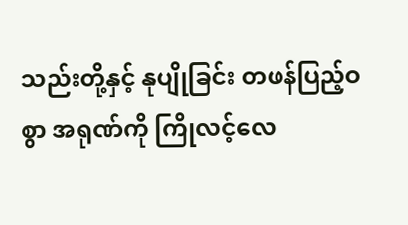သည်းတို့နှင့် နုပျိုခြင်း တဖန်ပြည့်ဝစွာ အရုဏ်ကို ကြိုလင့်လေ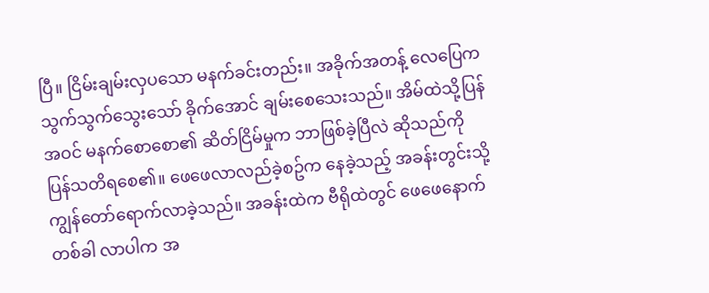ပြီ။ ငြိမ်းချမ်းလှပသော မနက်ခင်းတည်း။ အခိုက်အတန့် လေပြေက သွက်သွက်သွေးသော် ခိုက်အောင် ချမ်းစေသေးသည်။ အိမ်ထဲသို့ပြန်အဝင် မနက်စောစော၏ ဆိတ်ငြိမ်မှုက ဘာဖြစ်ခဲ့ပြီလဲ ဆိုသည်ကို ပြန်သတိရစေ၏။ ဖေဖေလာလည်ခဲ့စဥ်က နေခဲ့သည့် အခန်းတွင်းသို့ ကျွန်တော်ရောက်လာခဲ့သည်။ အခန်းထဲက ဗီရိုထဲတွင် ဖေဖေနောက်တစ်ခါ လာပါက အ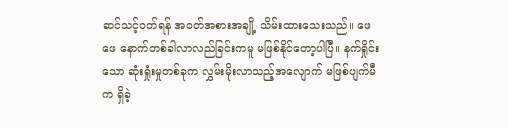ဆင်သင့်ဝတ်ရန် အဝတ်အစားအချို့ သိမ်းထားသေးသည်။ ဖေဖေ နောက်တစ်ခါလာလည်ခြင်းကမူ မဖြစ်နိုင်တော့ပါပြီ။ နက်ရှိုင်းသော ဆုံးရှုံးမှုတစ်ခုက လွှမ်းမိုးလာသည့်အလျောက် မဖြစ်ပျက်မီက ရှိခဲ့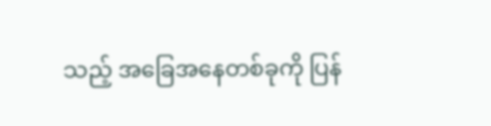သည့် အခြေအနေတစ်ခုကို ပြန်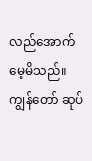လည်အောက်မေ့မိသည်။ ကျွန်တော် ဆုပ်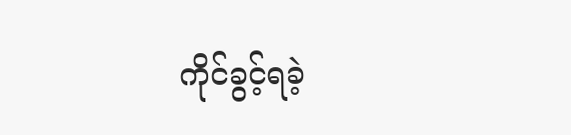ကိုင်ခွင့်ရခဲ့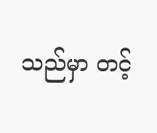သည်မှာ တင့်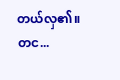တယ်လှ၏။ တင...